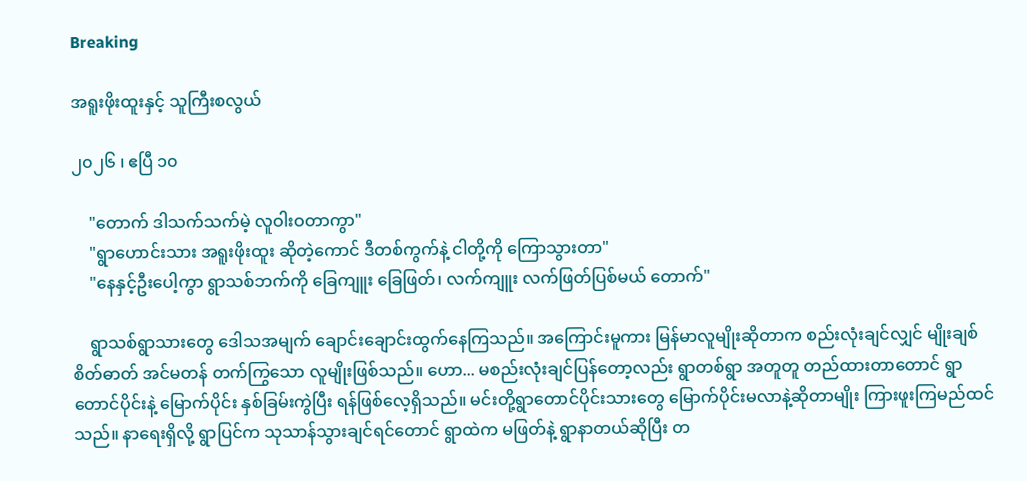Breaking

အရူးဖိုးထူးနှင့် သူကြီးစလွယ်

၂၀၂၆ ၊ ဧပြီ ၁၀

    "တောက် ဒါသက်သက်မဲ့ လူဝါးဝတာကွာ"
    "ရွာဟောင်းသား အရူးဖိုးထူး ဆိုတဲ့ကောင် ဒီတစ်ကွက်နဲ့ ငါတို့ကို ကြောသွားတာ"
    "နေနှင့်ဦးပေါ့ကွာ ရွာသစ်ဘက်ကို ခြေကျူး ခြေဖြတ်၊ လက်ကျူး လက်ဖြတ်ပြစ်မယ် တောက်"

    ရွာသစ်ရွာသားတွေ ဒေါသအမျက် ချောင်းချောင်းထွက်နေကြသည်။ အကြောင်းမူကား မြန်မာလူမျိုးဆိုတာက စည်းလုံးချင်လျှင် မျိုးချစ်စိတ်ဓာတ် အင်မတန် တက်ကြွသော လူမျိုးဖြစ်သည်။ ဟော... မစည်းလုံးချင်ပြန်တော့လည်း ရွာတစ်ရွာ အတူတူ တည်ထားတာတောင် ရွာတောင်ပိုင်းနဲ့ မြောက်ပိုင်း နှစ်ခြမ်းကွဲပြီး ရန်ဖြစ်လေ့ရှိသည်။ မင်းတို့ရွာတောင်ပိုင်းသားတွေ မြောက်ပိုင်းမလာနဲ့ဆိုတာမျိုး ကြားဖူးကြမည်ထင်သည်။ နာရေးရှိလို့ ရွာပြင်က သုသာန်သွားချင်ရင်တောင် ရွာထဲက မဖြတ်နဲ့ ရွာနာတယ်ဆိုပြီး တ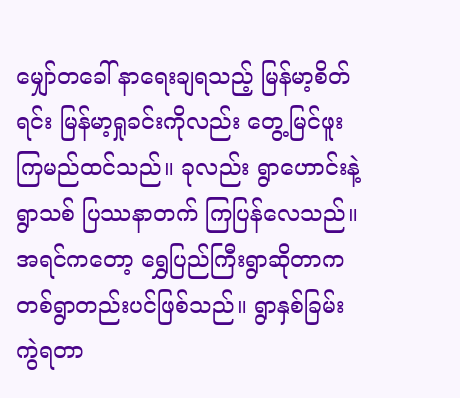မျှော်တခေါ် နာရေးချရသည့် မြန်မာ့စိတ်ရင်း မြန်မာ့ရှုခင်းကိုလည်း တွေ့မြင်ဖူးကြမည်ထင်သည်။ ခုလည်း ရွာဟောင်းနဲ့ရွာသစ် ပြဿနာတက် ကြပြန်လေသည်။ အရင်ကတော့ ရွှေပြည်ကြီးရွာဆိုတာက တစ်ရွာတည်းပင်ဖြစ်သည်။ ရွာနှစ်ခြမ်းကွဲရတာ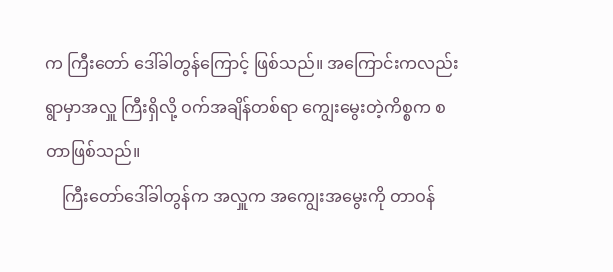က ကြီးတော် ဒေါ်ခါတွန်ကြောင့် ဖြစ်သည်။ အကြောင်းကလည်း ရွာမှာအလှူ ကြီးရှိလို့ ဝက်အချိန်တစ်ရာ ကျွေးမွေးတဲ့ကိစ္စက စတာဖြစ်သည်။
    ကြီးတော်ဒေါ်ခါတွန်က အလှူက အကျွေးအမွေးကို တာဝန်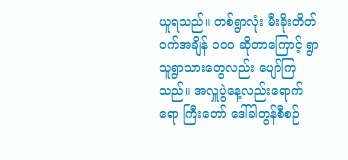ယူရသည်။ တစ်ရွာလုံး မီးခိုးတိတ် ဝက်အချိန် ၁၀၀ ဆိုတာကြောင့် ရွာသူရွာသားတွေလည်း ပျော်ကြသည်။ အလှူပွဲနေ့လည်းရောက်ရော ကြီးတော် ဒေါ်ခါတွန်စီစဉ်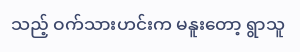သည့် ဝက်သားဟင်းက မနူးတော့ ရွာသူ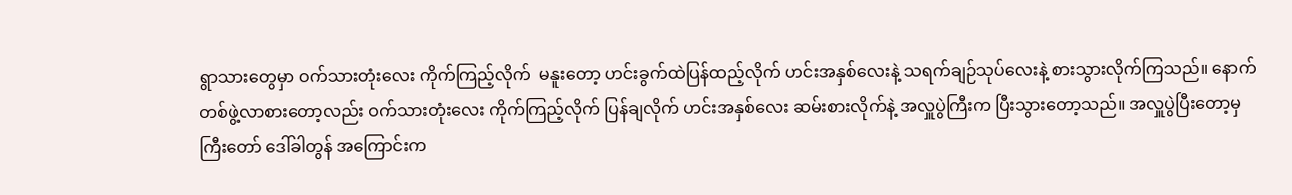ရွာသားတွေမှာ ဝက်သားတုံးလေး ကိုက်ကြည့်လိုက်  မနူးတော့ ဟင်းခွက်ထဲပြန်ထည့်လိုက် ဟင်းအနှစ်လေးနဲ့ သရက်ချဉ်သုပ်လေးနဲ့ စားသွားလိုက်ကြသည်။ နောက်တစ်ဖွဲ့လာစားတော့လည်း ဝက်သားတုံးလေး ကိုက်ကြည့်လိုက် ပြန်ချလိုက် ဟင်းအနှစ်လေး ဆမ်းစားလိုက်နဲ့ အလှူပွဲကြီးက ပြီးသွားတော့သည်။ အလှူပွဲပြီးတော့မှ ကြီးတော် ဒေါ်ခါတွန် အကြောင်းက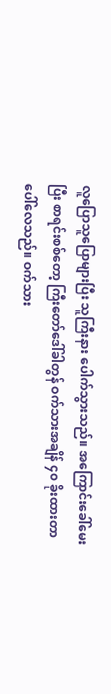လူပြောသူပြောများပြီး သူကြီးနား ပေါက်သွားသည်။ အကြောင်းခေါ်မေးပြီး စာရင်းစစ်တော့ ကြီးတော်ဒေါ်ခါတွန် ဝက်သားအချိန် ၄၀ ခိုးထားတာ ပေါ်လေသည်။ ဝက်သား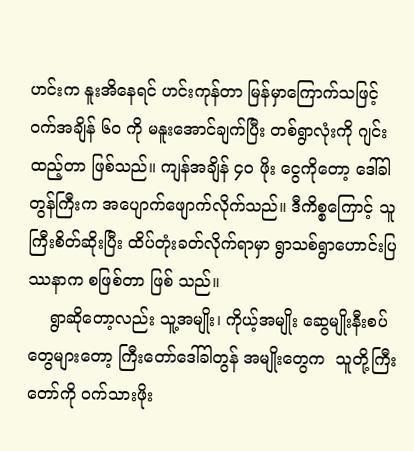ဟင်းက နူးအိနေရင် ဟင်းကုန်တာ မြန်မှာကြောက်သဖြင့် ဝက်အချိန် ၆၀ ကို မနူးအောင်ချက်ပြီး တစ်ရွာလုံးကို ဂျင်းထည့်တာ ဖြစ်သည်။ ကျန်အချိန် ၄၀ ဖိုး ငွေကိုတော့ ဒေါ်ခါတွန်ကြီးက အပျောက်ဖျောက်လိုက်သည်။ ဒီကိစ္စကြောင့် သူကြီးစိတ်ဆိုးပြီး ထိပ်တုံးခတ်လိုက်ရာမှာ ရွာသစ်ရွာဟောင်းပြဿနာက စဖြစ်တာ ဖြစ် သည်။
    ရွာဆိုတော့လည်း သူ့အမျိုး၊ ကိုယ့်အမျိုး ဆွေမျိုးနီးစပ်တွေများတော့ ကြီးတော်ဒေါ်ခါတွန် အမျိုးတွေက  သူတို့ကြီးတော်ကို ဝက်သားဖိုး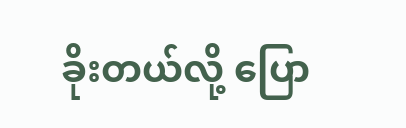ခိုးတယ်လို့ ပြော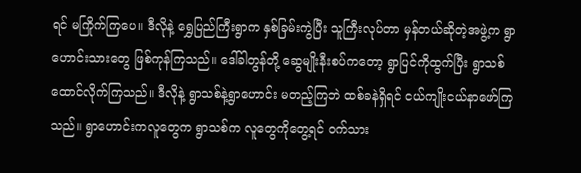ရင် မကြိုက်ကြပေ။ ဒီလိုနဲ့ ရွှေပြည်ကြီးရွာက နှစ်ခြမ်းကွဲပြီး သူကြီးလုပ်တာ မှန်တယ်ဆိုတဲ့အဖွဲ့က ရွာဟောင်းသားတွေ ဖြစ်ကုန်ကြသည်။ ဒေါ်ခါတွန်တို့ ဆွေမျိုးနီးစပ်ကတော့ ရွာပြင်ကိုထွက်ပြီး ရွာသစ်ထောင်လိုက်ကြသည်။ ဒီလိုနဲ့ ရွာသစ်နဲ့ရွာဟောင်း မတည့်ကြဘဲ ထစ်ခနဲရှိရင် ငယ်ကျိုးငယ်နာဖော်ကြသည်။ ရွာဟောင်းကလူတွေက ရွာသစ်က လူတွေကိုတွေ့ရင် ဝက်သား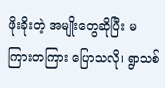ဖိုးခိုးတဲ့ အမျိုးတွေဆိုပြီး မကြားတကြား ပြောသလို၊ ရွာသစ်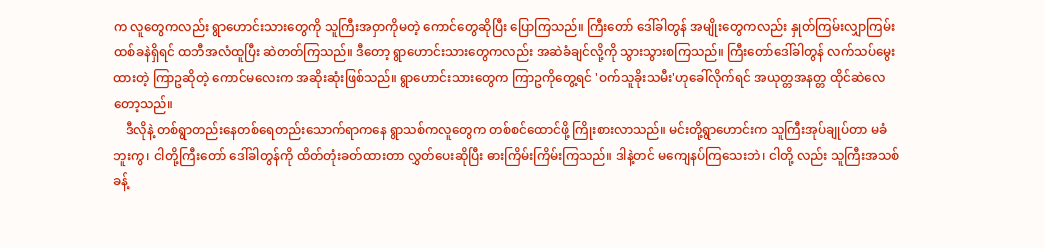က လူတွေကလည်း ရွာဟောင်းသားတွေကို သူကြီးအဝှာကိုမတဲ့ ကောင်တွေဆိုပြီး ပြောကြသည်။ ကြီးတော် ဒေါ်ခါတွန် အမျိုးတွေကလည်း နှုတ်ကြမ်းလျှာကြမ်း ထစ်ခနဲရှိရင် ထဘီအလံထူပြီး ဆဲတတ်ကြသည်။ ဒီတော့ ရွာဟောင်းသားတွေကလည်း အဆဲခံချင်လို့ကို သွားသွားစကြသည်။ ကြီးတော်ဒေါ်ခါတွန် လက်သပ်မွေးထားတဲ့ ကြာဥဆိုတဲ့ ကောင်မလေးက အဆိုးဆုံးဖြစ်သည်။ ရွာဟောင်းသားတွေက ကြာဥကိုတွေ့ရင် 'ဝက်သူခိုးသမီး'ဟုခေါ်လိုက်ရင် အယုတ္တအနတ္တ ထိုင်ဆဲလေတော့သည်။
    ဒီလိုနဲ့ တစ်ရွာတည်းနေတစ်ရေတည်းသောက်ရာကနေ ရွာသစ်ကလူတွေက တစ်စင်ထောင်ဖို့ ကြိုးစားလာသည်။ မင်းတို့ရွာဟောင်းက သူကြီးအုပ်ချုပ်တာ မခံဘူးကွ၊ ငါတို့ကြီးတော် ဒေါ်ခါတွန်ကို ထိတ်တုံးခတ်ထားတာ လွှတ်ပေးဆိုပြီး ဓားကြိမ်းကြိမ်းကြသည်။ ဒါနဲ့တင် မကျေနပ်ကြသေးဘဲ၊ ငါတို့ လည်း သူကြီးအသစ်ခန့်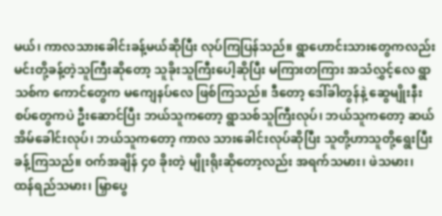မယ်၊ ကာလသားခေါင်းခန့်မယ်ဆိုပြီး လုပ်ကြပြန်သည်။ ရွာဟောင်းသားတွေကလည်း မင်းတို့ခန့်တဲ့သူကြီးဆိုတော့ သူခိုးသူကြီးပေါ့ဆိုပြီး မကြားတကြား အသံလွှင့်လေ ရွာသစ်က ကောင်တွေက မကျေနပ်လေ ဖြစ်ကြသည်။ ဒီတော့ ဒေါ်ခါတွန်နဲ့ ဆွေမျိုးနီးစပ်တွေကပဲ ဦးဆောင်ပြီး ဘယ်သူကတော့ ရွာသစ်သူကြီးလုပ်၊ ဘယ်သူကတော့ ဆယ်အိမ်ခေါင်းလုပ်၊ ဘယ်သူကတော့ ကာလ သားခေါင်းလုပ်ဆိုပြီး သူတို့ဟာသူတို့ရွေးပြီး ခန့်ကြသည်။ ဝက်အချိန် ၄၀ ခိုးတဲ့ မျိုးရိုးဆိုတော့လည်း အရက်သမား၊ ဖဲသမား၊ ထန်ရည်သမား၊ မြှာပွေ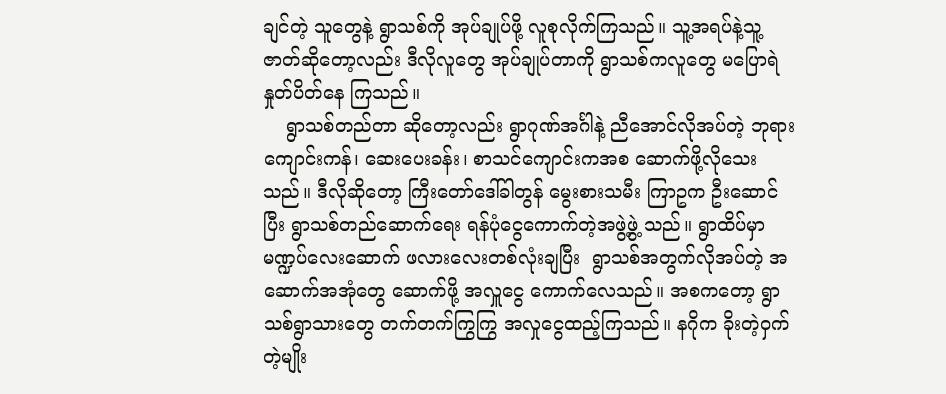ချင်တဲ့ သူတွေနဲ့ ရွာသစ်ကို အုပ်ချုပ်ဖို့ လူစုလိုက်ကြသည်။ သူ့အရပ်နဲ့သူ့ဇာတ်ဆိုတော့လည်း ဒီလိုလူတွေ အုပ်ချုပ်တာကို ရွာသစ်ကလူတွေ မပြောရဲ နှုတ်ပိတ်နေ ကြသည်။
    ရွာသစ်တည်တာ ဆိုတော့လည်း ရွာဂုဏ်အင်္ဂါနဲ့ ညီအောင်လိုအပ်တဲ့ ဘုရားကျောင်းကန်၊ ဆေးပေးခန်း၊ စာသင်ကျောင်းကအစ ဆောက်ဖို့လိုသေးသည်။ ဒီလိုဆိုတော့ ကြီးတော်ဒေါ်ခါတွန် မွေးစားသမီး ကြာဥက ဦးဆောင်ပြီး ရွာသစ်တည်ဆောက်ရေး ရန်ပုံငွေကောက်တဲ့အဖွဲ့ဖွဲ့ သည်။ ရွာထိပ်မှာ မဏ္ဍပ်လေးဆောက် ဖလားလေးတစ်လုံးချပြီး  ရွာသစ်အတွက်လိုအပ်တဲ့ အဆောက်အအုံတွေ ဆောက်ဖို့ အလှူငွေ ကောက်လေသည်။ အစကတော့ ရွာသစ်ရွာသားတွေ တက်တက်ကြွကြွ အလှုငွေထည့်ကြသည်။ နဂိုက ခိုးတဲ့ဝှက်တဲ့မျိုး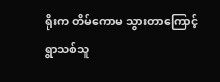ရိုးက တိမ်ကောမ သွားတာကြောင့် ရွာသစ်သူ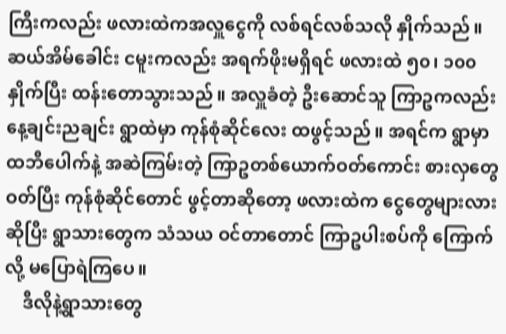ကြီးကလည်း ဖလားထဲကအလှူငွေကို လစ်ရင်လစ်သလို နှိုက်သည်။ ဆယ်အိမ်ခေါင်း ငမူးကလည်း အရက်ဖိုးမရှိရင် ဖလားထဲ ၅၀၊ ၁၀၀ နှိုက်ပြီး ထန်းတောသွားသည်။ အလှူခံတဲ့ ဦးဆောင်သူ ကြာဥကလည်း နေ့ချင်းညချင်း ရွာထဲမှာ ကုန်စုံဆိုင်လေး ထဖွင့်သည်။ အရင်က ရွာမှာ ထဘီပေါက်နဲ့ အဆဲကြမ်းတဲ့ ကြာဥတစ်ယောက်ဝတ်ကောင်း စားလှတွေ ဝတ်ပြီး ကုန်စုံဆိုင်တောင် ဖွင့်တာဆိုတော့ ဖလားထဲက ငွေတွေများလားဆိုပြီး ရွာသားတွေက သံသယ ဝင်တာတောင် ကြာဥပါးစပ်ကို ကြောက်လို့ မပြောရဲကြပေ။
    ဒီလိုနဲ့ရွာသားတွေ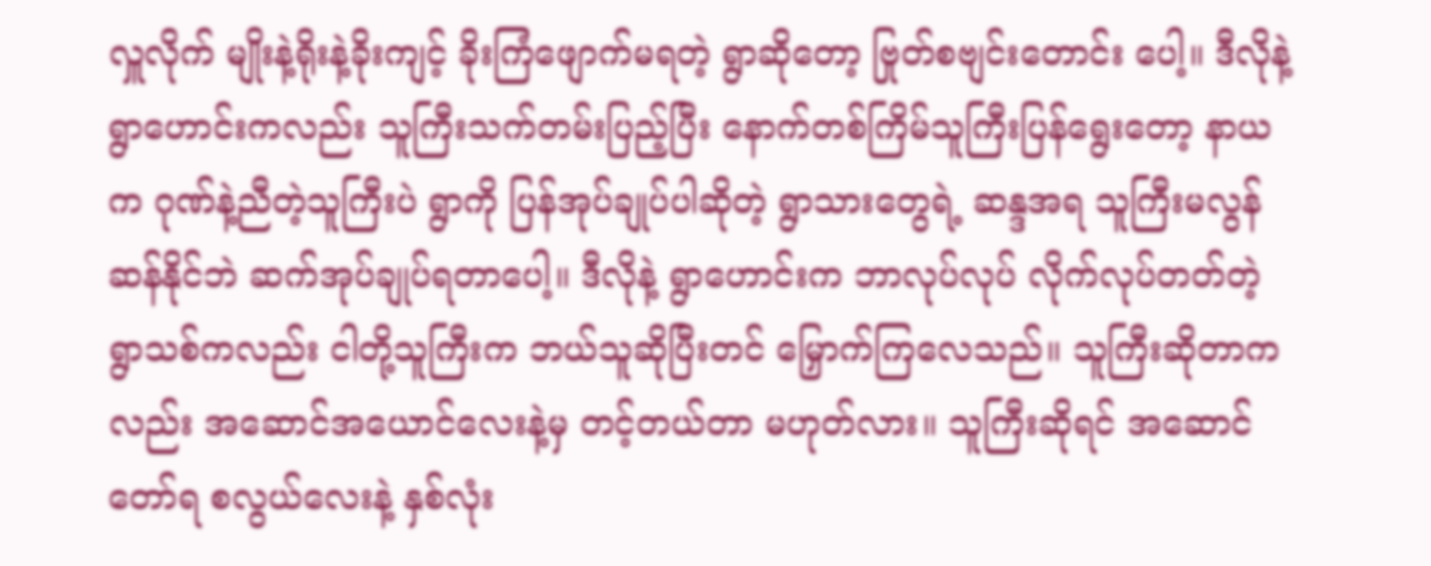လှူလိုက် မျိုးနဲ့ရိုးနဲ့ခိုးကျင့် ခိုးကြံဖျောက်မရတဲ့ ရွာဆိုတော့ ဗြုတ်စဗျင်းတောင်း ပေါ့။ ဒီလိုနဲ့ ရွာဟောင်းကလည်း သူကြီးသက်တမ်းပြည့်ပြီး နောက်တစ်ကြိမ်သူကြီးပြန်ရွေးတော့ နာယက ဂုဏ်နဲ့ညီတဲ့သူကြီးပဲ ရွာကို ပြန်အုပ်ချုပ်ပါဆိုတဲ့ ရွာသားတွေရဲ့ ဆန္ဒအရ သူကြီးမလွန်ဆန်နိုင်ဘဲ ဆက်အုပ်ချုပ်ရတာပေါ့။ ဒီလိုနဲ့ ရွာဟောင်းက ဘာလုပ်လုပ် လိုက်လုပ်တတ်တဲ့ ရွာသစ်ကလည်း ငါတို့သူကြီးက ဘယ်သူဆိုပြီးတင် မြှောက်ကြလေသည်။ သူကြီးဆိုတာကလည်း အဆောင်အယောင်လေးနဲ့မှ တင့်တယ်တာ မဟုတ်လား။ သူကြီးဆိုရင် အဆောင် တော်ရ စလွယ်လေးနဲ့ နှစ်လုံး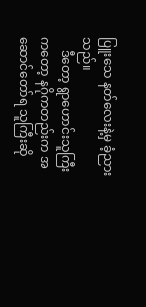ပြူးသေ နတ်လေးနဲ့မှ ခံ့ညား သည်။
    ဒီတော့ ရွာဟောင်းသူကြီးကတော့ နဂိုကတည်းက အဆောင်တော်ရ သူကြီးဆို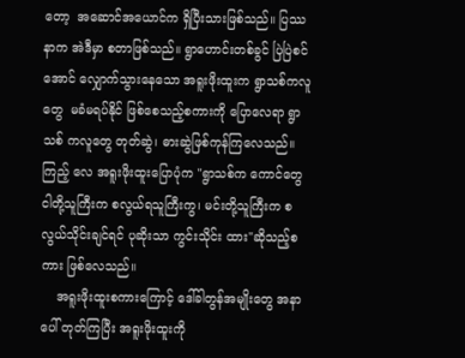တော့  အဆောင်အယောင်က ရှိပြီးသားဖြစ်သည်။ ပြဿနာက အဲဒီမှာ စတာဖြစ်သည်။ ရွာဟောင်းတစ်ခွင် ပြဲပြဲစင်အောင် လျှောက်သွားနေသော အရူးဖိုးထူးက ရွာသစ်ကလူတွေ  မခံမရပ်နိုင် ဖြစ်စေသည့်စကားကို ပြောလေရာ ရွာသစ် ကလူတွေ တုတ်ဆွဲ၊ ဓားဆွဲဖြစ်ကုန်ကြလေသည်။ ကြည့် လေ အရူးဖိုးထူးပြောပုံက "ရွာသစ်က ကောင်တွေ ငါတို့သူကြီးက စလွယ်ရသူကြီးကွ၊ မင်းတို့သူကြီးက စလွယ်သိုင်းချင်ရင် ပုဆိုးသာ ကွင်းသိုင်း ထား"ဆိုသည့်စကား ဖြစ်လေသည်။
    အရူးဖိုးထူးစကားကြောင့် ဒေါ်ခါတွန်အမျိုးတွေ အနာပေါ် တုတ်ကြပြီး အရူးဖိုးထူးကို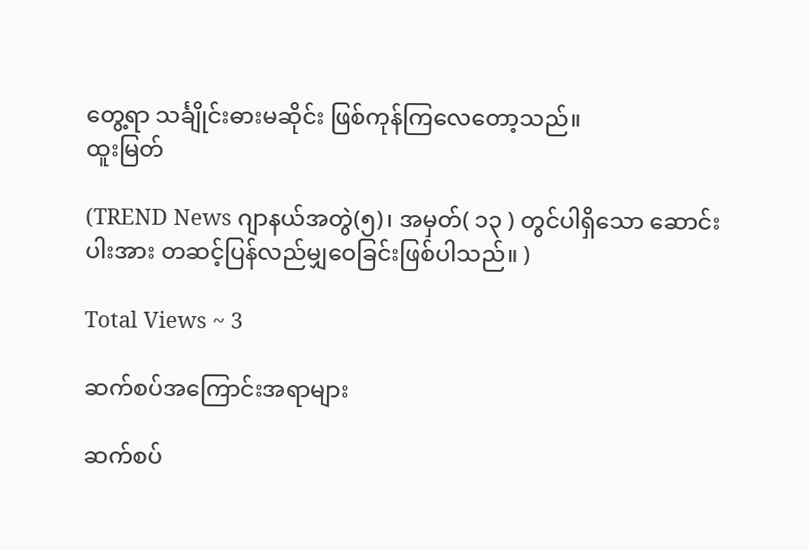တွေ့ရာ သင်္ချိုင်းဓားမဆိုင်း ဖြစ်ကုန်ကြလေတော့သည်။
ထူးမြတ်

(TREND News ဂျာနယ်အတွဲ(၅)၊ အမှတ်( ၁၃ ) တွင်ပါရှိသော ဆောင်းပါးအား တဆင့်ပြန်လည်မျှဝေခြင်းဖြစ်ပါသည်။ )

Total Views ~ 3

ဆက်စပ်အကြောင်းအရာများ

ဆက်စပ်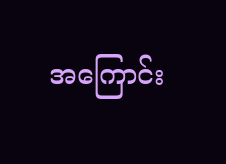အကြောင်း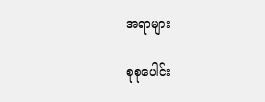အရာများ

စုစုပေါင်း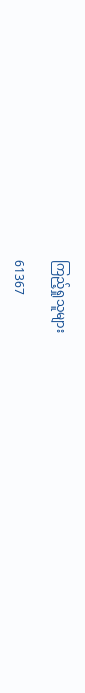ကြည့်ရှုသူများ

61367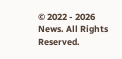© 2022 - 2026 News. All Rights Reserved.